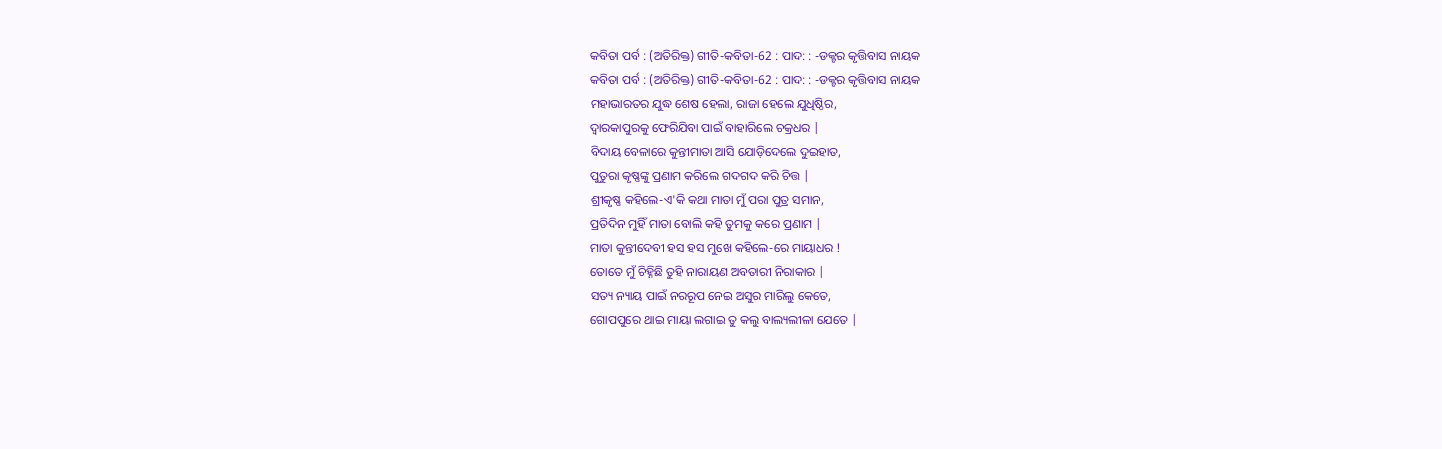କବିତା ପର୍ବ : (ଅତିରିକ୍ତ) ଗୀତି-କବିତା-62 : ପାଦ: : -ଡକ୍ଟର କୃତ୍ତିବାସ ନାୟକ
କବିତା ପର୍ବ : (ଅତିରିକ୍ତ) ଗୀତି-କବିତା-62 : ପାଦ: : -ଡକ୍ଟର କୃତ୍ତିବାସ ନାୟକ
ମହାଭାରତର ଯୁଦ୍ଧ ଶେଷ ହେଲା, ରାଜା ହେଲେ ଯୁଧିଷ୍ଠିର,
ଦ୍ୱାରକାପୁରକୁ ଫେରିଯିବା ପାଇଁ ବାହାରିଲେ ଚକ୍ରଧର |
ବିଦାୟ ବେଳାରେ କୁନ୍ତୀମାତା ଆସି ଯୋଡ଼ିଦେଲେ ଦୁଇହାତ,
ପୁତୁରା କୃଷ୍ଣଙ୍କୁ ପ୍ରଣାମ କରିଲେ ଗଦଗଦ କରି ଚିତ୍ତ |
ଶ୍ରୀକୃଷ୍ଣ କହିଲେ-ଏ'କି କଥା ମାତା ମୁଁ ପରା ପୁତ୍ର ସମାନ,
ପ୍ରତିଦିନ ମୁହିଁ ମାତା ବୋଲି କହି ତୁମକୁ କରେ ପ୍ରଣାମ |
ମାତା କୁନ୍ତୀଦେବୀ ହସ ହସ ମୁଖେ କହିଲେ-ରେ ମାୟାଧର !
ତୋତେ ମୁଁ ଚିହ୍ନିଛି ତୁହି ନାରାୟଣ ଅବତାରୀ ନିରାକାର |
ସତ୍ୟ ନ୍ୟାୟ ପାଇଁ ନରରୂପ ନେଇ ଅସୁର ମାରିଲୁ କେତେ,
ଗୋପପୁରେ ଥାଇ ମାୟା ଲଗାଇ ତୁ କଲୁ ବାଲ୍ୟଲୀଳା ଯେତେ |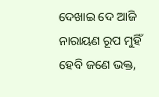ଦେଖାଇ ଦେ ଆଜି ନାରାୟଣ ରୂପ ମୁହିଁ ହେବି ଜଣେ ଭକ୍ତ,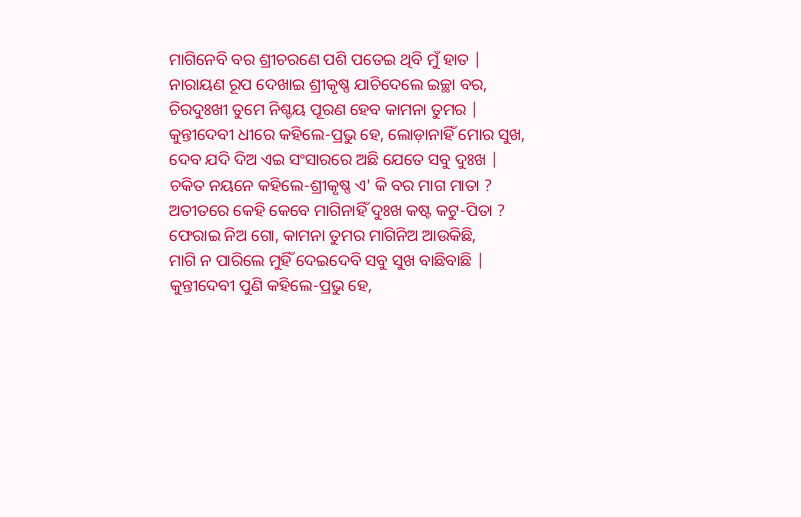ମାଗିନେବି ବର ଶ୍ରୀଚରଣେ ପଶି ପତେଇ ଥିବି ମୁଁ ହାତ |
ନାରାୟଣ ରୂପ ଦେଖାଇ ଶ୍ରୀକୃଷ୍ଣ ଯାଚିଦେଲେ ଇଚ୍ଛା ବର,
ଚିରଦୁଃଖୀ ତୁମେ ନିଶ୍ଚୟ ପୂରଣ ହେବ କାମନା ତୁମର |
କୁନ୍ତୀଦେବୀ ଧୀରେ କହିଲେ-ପ୍ରଭୁ ହେ, ଲୋଡ଼ାନାହିଁ ମୋର ସୁଖ,
ଦେବ ଯଦି ଦିଅ ଏଇ ସଂସାରରେ ଅଛି ଯେତେ ସବୁ ଦୁଃଖ |
ଚକିତ ନୟନେ କହିଲେ-ଶ୍ରୀକୃଷ୍ଣ ଏ' କି ବର ମାଗ ମାତା ?
ଅତୀତରେ କେହି କେବେ ମାଗିନାହିଁ ଦୁଃଖ କଷ୍ଟ କଟୁ-ପିତା ?
ଫେରାଇ ନିଅ ଗୋ, କାମନା ତୁମର ମାଗିନିଅ ଆଉକିଛି,
ମାଗି ନ ପାରିଲେ ମୁହିଁ ଦେଇଦେବି ସବୁ ସୁଖ ବାଛିବାଛି |
କୁନ୍ତୀଦେବୀ ପୁଣି କହିଲେ-ପ୍ରଭୁ ହେ,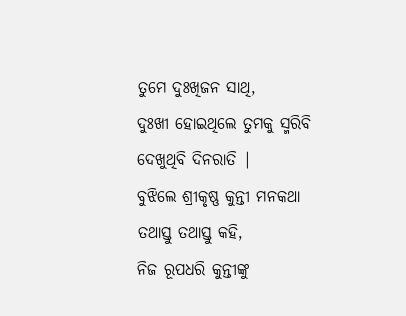ତୁମେ ଦୁଃଖିଜନ ସାଥି,
ଦୁଃଖୀ ହୋଇଥିଲେ ତୁମକୁ ସ୍ମରିବି ଦେଖୁଥିବି ଦିନରାତି |
ବୁଝିଲେ ଶ୍ରୀକୃଷ୍ଣ କୁନ୍ତୀ ମନକଥା ତଥାସ୍ତୁ ତଥାସ୍ତୁ କହି,
ନିଜ ରୂପଧରି କୁନ୍ତୀଙ୍କୁ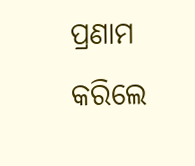ପ୍ରଣାମ କରିଲେ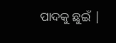ପାଦକୁ ଛୁଇଁ |